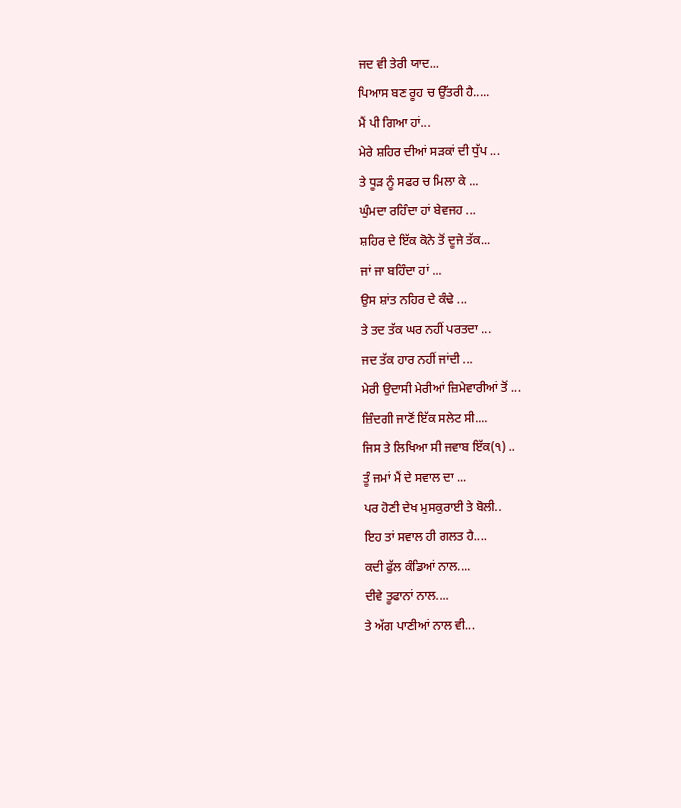ਜਦ ਵੀ ਤੇਰੀ ਯਾਦ...
ਪਿਆਸ ਬਣ ਰੂਹ ਚ ਉੱਤਰੀ ਹੈ.....
ਮੈਂ ਪੀ ਗਿਆ ਹਾਂ...
ਮੇਰੇ ਸ਼ਹਿਰ ਦੀਆਂ ਸੜਕਾਂ ਦੀ ਧੁੱਪ ...
ਤੇ ਧੂੜ ਨੂੰ ਸਫਰ ਚ ਮਿਲਾ ਕੇ ...
ਘੁੰਮਦਾ ਰਹਿੰਦਾ ਹਾਂ ਬੇਵਜਹ ...
ਸ਼ਹਿਰ ਦੇ ਇੱਕ ਕੋਨੇ ਤੋਂ ਦੂਜੇ ਤੱਕ...
ਜਾਂ ਜਾ ਬਹਿੰਦਾ ਹਾਂ ...
ਉਸ ਸ਼ਾਂਤ ਨਹਿਰ ਦੇ ਕੰਢੇ ...
ਤੇ ਤਦ ਤੱਕ ਘਰ ਨਹੀਂ ਪਰਤਦਾ ...
ਜਦ ਤੱਕ ਹਾਰ ਨਹੀਂ ਜਾਂਦੀ ...
ਮੇਰੀ ਉਦਾਸੀ ਮੇਰੀਆਂ ਜ਼ਿਮੇਵਾਰੀਆਂ ਤੋਂ ...
ਜ਼ਿੰਦਗੀ ਜਾਣੋਂ ਇੱਕ ਸਲੇਟ ਸੀ....
ਜਿਸ ਤੇ ਲਿਖਿਆ ਸੀ ਜਵਾਬ ਇੱਕ(੧) ..
ਤੂੰ ਜਮਾਂ ਮੈਂ ਦੇ ਸਵਾਲ ਦਾ ...
ਪਰ ਹੋਣੀ ਦੇਖ ਮੁਸਕੁਰਾਈ ਤੇ ਬੋਲੀ..
ਇਹ ਤਾਂ ਸਵਾਲ ਹੀ ਗਲਤ ਹੈ....
ਕਦੀ ਫੁੱਲ ਕੰਡਿਆਂ ਨਾਲ....
ਦੀਵੇ ਤੂਫਾਨਾਂ ਨਾਲ....
ਤੇ ਅੱਗ ਪਾਣੀਆਂ ਨਾਲ ਵੀ...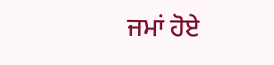ਜਮਾਂ ਹੋਏ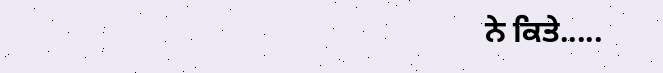ਨੇ ਕਿਤੇ.....